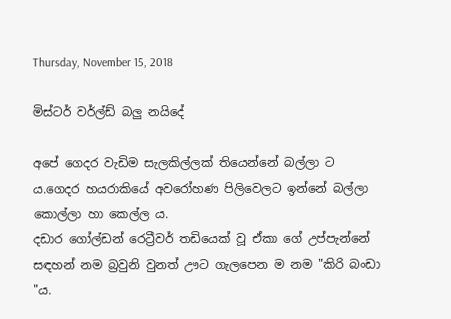Thursday, November 15, 2018

මිස්ටර් වර්ල්ඩ් බලු නයිදේ

අපේ ගෙදර වැඩිම සැලකිල්ලක් තියෙන්නේ බල්ලා ට ය.ගෙදර හයරාකියේ අවරෝහණ පිලිවෙලට ඉන්නේ බල්ලා කොල්ලා හා කෙල්ල ය.
දඩාර ගෝල්ඩන් රෙට්‍රීවර් තඩියෙක් වූ ඒකා ගේ උප්පැන්නේ සඳහන් නම බ්‍රවුනි වුනත් ඌට ගැලපෙන ම නම "කිරි බංඩා "ය.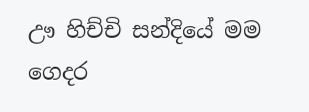ඌ හිච්චි සන්දියේ මම ගෙදර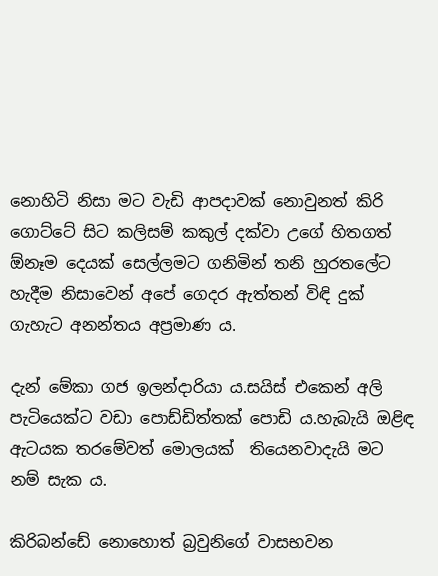නොහිටි නිසා මට වැඩි ආපදාවක් නොවුනත් කිරි ගොට්ටේ සිට කලිසම් කකුල් දක්වා උගේ හිතගත් ඕනෑම දෙයක් සෙල්ලමට ගනිමින් තනි හුරතලේට හැදීම නිසාවෙන් අපේ ගෙදර ඇත්තන් විඳි දුක් ගැහැට අනන්තය අප්‍රමාණ ය.

දැන් මේකා ගජ ඉලන්දාරියා ය.සයිස් එකෙන් අලි පැටියෙක්ට වඩා පොඩ්ඩිත්තක් පොඩි ය.හැබැයි ඔළිඳ ඇටයක තරමේවත් මොලයක්  තියෙනවාදැයි මට  නම් සැක ය.

කිරිබන්ඩේ නොහොත් බ්‍රවුනිගේ වාසභවන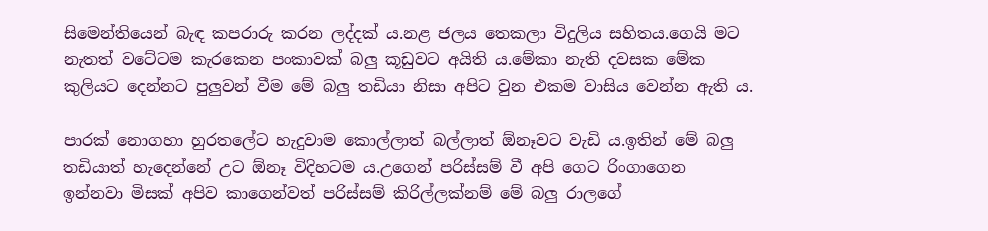සිමෙන්තියෙන් බැඳ කපරාරු කරන ලද්දක් ය.නළ ජලය තෙකලා විදුලිය සහිතය.ගෙයි මට නැතත් වටේටම කැරකෙන පංකාවක් බලු කූඩුවට අයිති ය.මේකා නැති දවසක මේක කුලියට දෙන්නට පුලුවන් වීම මේ බලු තඩියා නිසා අපිට වුන එකම වාසිය වෙන්න ඇති ය.

පාරක් නොගහා හුරතලේට හැදුවාම කොල්ලාත් බල්ලාත් ඕනෑවට වැඩි ය.ඉතින් මේ බලු තඩියාත් හැදෙන්නේ උට ඕනෑ විදිහටම ය.උගෙන් පරිස්සම් වී අපි ගෙට රිංගාගෙන ඉන්නවා මිසක් අපිව කාගෙන්වත් පරිස්සම් කිරිල්ලක්නම් මේ බලු රාලගේ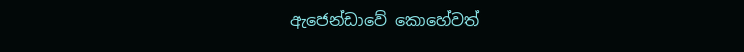ඇජෙන්ඩාවේ කොහේවත්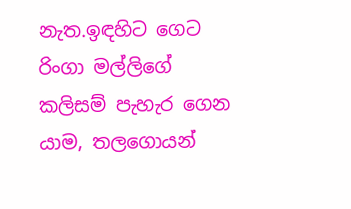නැත.ඉඳහිට ගෙට රිංගා මල්ලිගේ කලිසම් පැහැර ගෙන යාම, තලගොයන්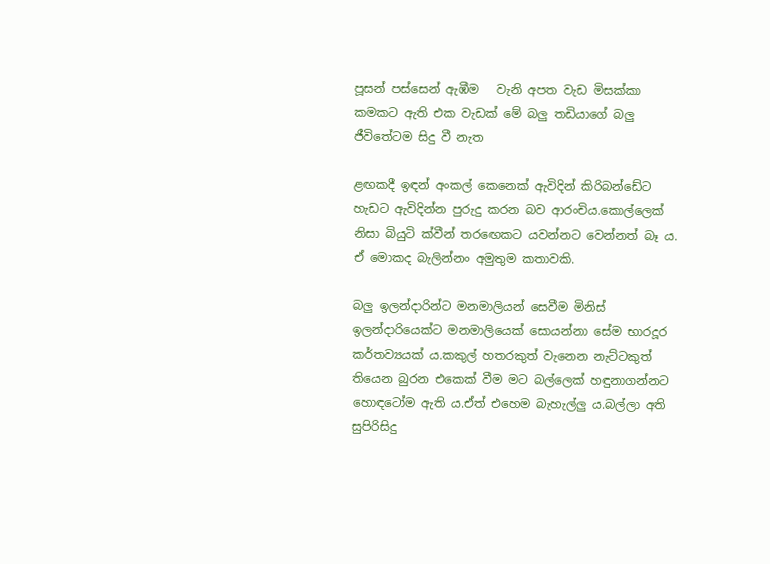පූසන් පස්සෙන් ඇඹීම   වැනි අපත වැඩ මිසක්කා කමකට ඇති එක වැඩක් මේ බලු තඩියාගේ බලු ජීවිතේටම සිදු වී නැත

ළඟකදී ඉඳන් අංකල් කෙනෙක් ඇවිදින් කිරිබන්ඩේට හැඩට ඇවිදින්න පුරුදු කරන බව ආරංචිය.කොල්ලෙක් නිසා බියුටි ක්වීන් තරඟෙකට යවන්නට වෙන්නත් බෑ ය. ඒ මොකද බැලින්නං අමුතුම කතාවකි.

බලු ඉලන්දාරින්ට මනමාලියන් සෙවීම මිනිස් ඉලන්දාරියෙක්ට මනමාලියෙක් සොයන්නා සේම භාරදූර කර්තව්‍යයක් ය.කකුල් හතරකුත් වැනෙන නැට්ටකුත් තියෙන බුරන එකෙක් වීම මට බල්ලෙක් හඳුනාගන්නට හොඳටෝම ඇති ය.ඒත් එහෙම බැහැල්ලු ය.බල්ලා අති සුපිරිසිදු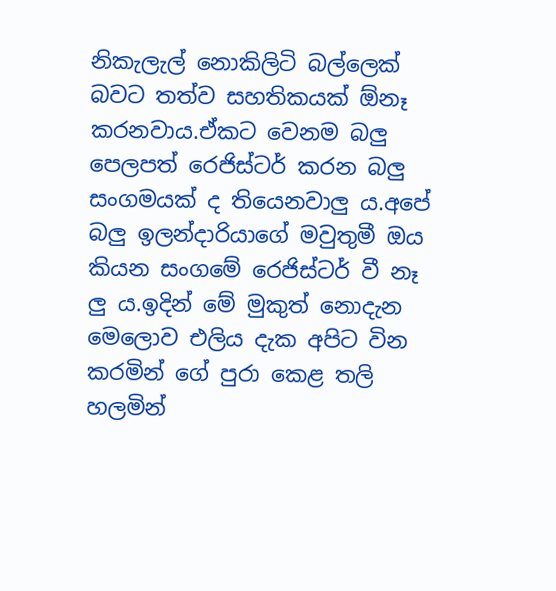නිකැලැල් නොකිලිටි බල්ලෙක් බවට තත්ව සහතිකයක් ඕනෑ කරනවාය.ඒකට වෙනම බලු පෙලපත් රෙජිස්ටර් කරන බලු සංගමයක් ද තියෙනවාලු ය.අපේ බලු ඉලන්දාරියාගේ මවුතුමී ඔය කියන සංගමේ රෙජිස්ටර් වී නෑ ලු ය.ඉදින් මේ මුකුත් නොදැන මෙලොව එලිය දැක අපිට වින කරමින් ගේ පුරා කෙළ තලි හලමින්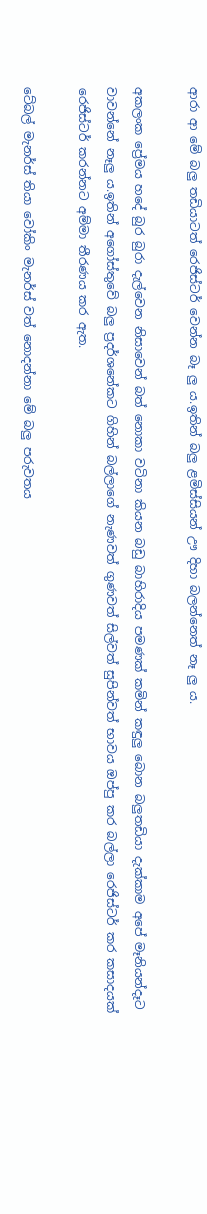ආරා ආ මේ බලු තඩියාටත් රෙජිස්ටර් වෙන්න බෑ ලු ය.ඉතින් බලු ළමිස්සියන් ඌ දිහා බලන්නෙත් නෑ ලු ය.

අකලංක ප්‍රේමය හදේ බුර බුරා දැල්වෙන නිසාවෙන් බත් නොකා වටිනා කියන බඩු බාහිරාදිය පමණක් කමින් කඳුලු බොන බලුතඩියා දැක්කාම අපේ මෑනියන්දෑට වාවන්නේ නෑලු ය.ඉතින් අගෝස්තුවේ බලු ප්‍රදර්ශනේකට ගිහින් බල්ලාගේ නැණවත් ගුණවත් සිල්වත් සුපින්වත් භාවය ඔප්පු කර බල්ලා රෙජිස්ටර් කර කසාදයක් රෙජිස්ටර් කරන්නට අම්මා තීරණය කර ඇත.

ටේබල් මැනර්ස් තියා වෝකිං මැනර්ස් වත් නොදන්නා මේ බලු පරුවතය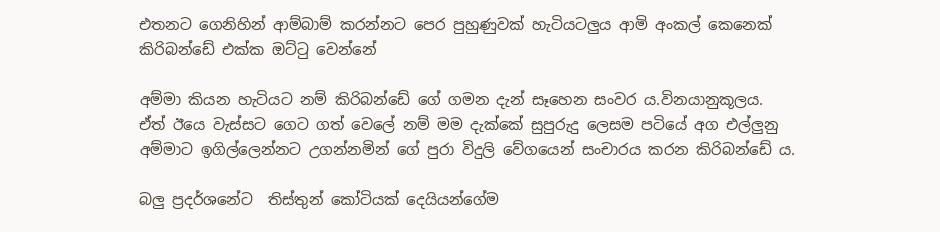එතනට ගෙනිහින් ආම්බාම් කරන්නට පෙර පුහුණුවක් හැටියටලුය ආමි අංකල් කෙනෙක් කිරිබන්ඩේ එක්ක ඔට්ටු වෙන්නේ

අම්මා කියන හැටියට නම් කිරිබන්ඩේ ගේ ගමන දැන් සෑහෙන සංවර ය.විනයානුකූලය.
ඒත් ඊයෙ වැස්සට ගෙට ගත් වෙලේ නම් මම දැක්කේ සුපුරුදු ලෙසම පටියේ අග එල්ලුනු අම්මාට ඉගිල්ලෙන්නට උගන්නමින් ගේ පුරා විදුලි වේගයෙන් සංචාරය කරන කිරිබන්ඩේ ය.

බලු ප්‍රදර්ශනේට  තිස්තුන් කෝටියක් දෙයියන්ගේම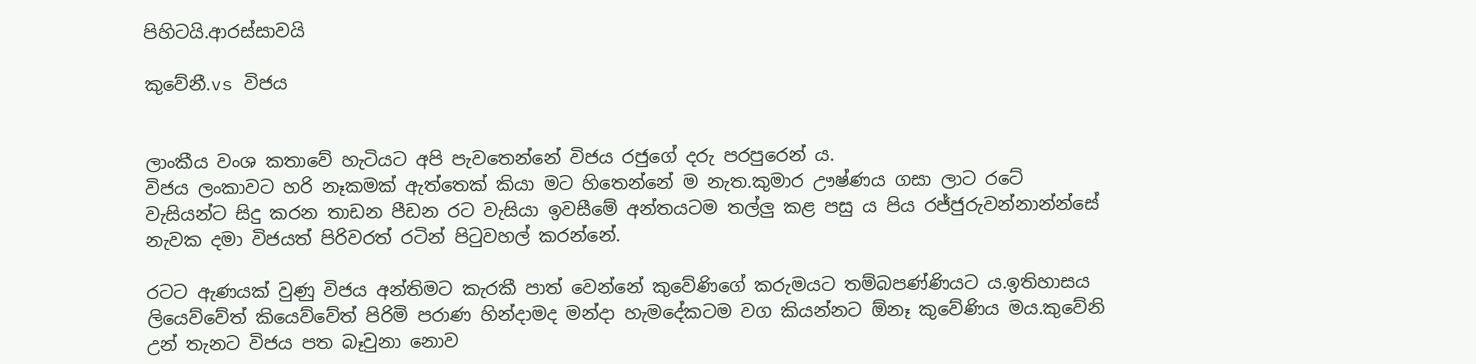පිහිටයි.ආරස්සාවයි

කුවේනී.vs විජය


ලාංකීය වංශ කතාවේ හැටියට අපි පැවතෙන්නේ විජය රජුගේ දරු පරපුරෙන් ය.
විජය ලංකාවට හරි නෑකමක් ඇත්තෙක් කියා මට හිතෙන්නේ ම නැත.කුමාර ඌෂ්ණය ගසා ලාට රටේ වැසියන්ට සිදු කරන තාඩන පීඩන රට වැසියා ඉවසීමේ අන්තයටම තල්ලු කළ පසු ය පිය රජ්ජුරුවන්නාන්න්සේ නැවක දමා විජයත් පිරිවරත් රටින් පිටුවහල් කරන්නේ.

රටට ඇණයක් වුණු විජය අන්තිමට කැරකී පාත් වෙන්නේ කුවේණිගේ කරුමයට තම්බපණ්ණියට ය.ඉතිහාසය ලියෙව්වේත් කියෙව්වේත් පිරිමි පරාණ හින්දාමද මන්දා හැමදේකටම වග කියන්නට ඕනෑ කුවේණිය මය.කුවේනි උන් තැනට විජය පත බෑවුනා නොව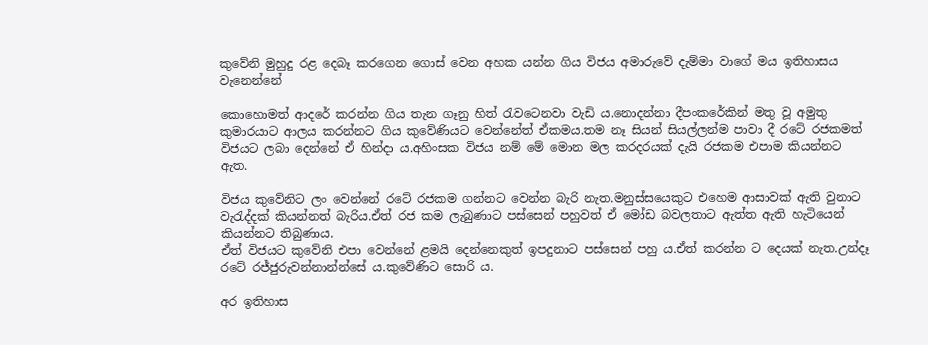කුවේනි මුහුදු රළ දෙබෑ කරගෙන ගොස් වෙන අහක යන්න ගිය විජය අමාරුවේ දැම්මා වාගේ මය ඉතිහාසය වැනෙන්නේ

කොහොමත් ආදරේ කරන්න ගිය තැන ගෑනු හිත් රැවටෙනවා වැඩි ය.නොදන්නා දීපංකරේකින් මතු වූ අමුතු කුමාරයාට ආලය කරන්නට ගිය කුවේණියට වෙන්නේත් ඒකමය.තම නෑ සියන් සියල්ලන්ම පාවා දී රටේ රජකමත් විජයට ලබා දෙන්නේ ඒ හින්දා ය.අහිංසක විජය නම් මේ මොන මල කරදරයක් දැයි රජකම එපාම කියන්නට ඇත.

විජය කුවේනිට ලං වෙන්නේ රටේ රජකම ගන්නට වෙන්න බැරි නැත.මනුස්සයෙකුට එහෙම ආසාවක් ඇති වුනාට වැරැද්දක් කියන්නත් බැරිය.ඒත් රජ කම ලැබුණාට පස්සෙන් පහුවත් ඒ මෝඩ බවලතාට ඇත්ත ඇති හැටියෙන් කියන්නට තිබුණාය.
ඒත් විජයට කුවේනි එපා වෙන්නේ ළමයි දෙන්නෙකුත් ඉපදුනාට පස්සෙන් පහු ය.ඒත් කරන්න ට දෙයක් නැත.උන්දෑ රටේ රජ්ජුරුවන්නාන්න්සේ ය.කුවේණිට සොරි ය.

අර ඉතිහාස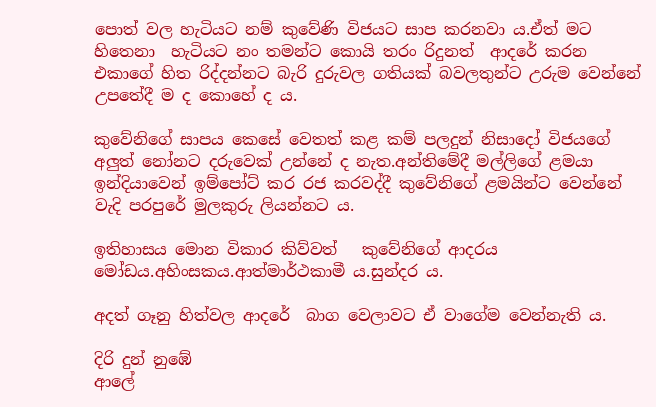පොත් වල හැටියට නම් කුවේණි විජයට සාප කරනවා ය.ඒත් මට හිතෙනා  හැටියට නං තමන්ට කොයි තරං රිදුනත්  ආදරේ කරන එකාගේ හිත රිද්දන්නට බැරි දුරුවල ගතියක් බවලතුන්ට උරුම වෙන්නේ උපතේදී ම ද කොහේ ද ය.

කුවේනිගේ සාපය කෙසේ වෙතත් කළ කම් පලදුන් නිසාදෝ විජයගේ අලුත් නෝනට දරුවෙක් උන්නේ ද නැත.අන්තිමේදී මල්ලිගේ ළමයා ඉන්දියාවෙන් ඉම්පෝට් කර රජ කරවද්දී කුවේනිගේ ළමයින්ට වෙන්නේ වැදි පරපුරේ මුලකුරු ලියන්නට ය.

ඉතිහාසය මොන විකාර කිව්වත්   කුවේනිගේ ආදරය මෝඩය.අහිංසකය.ආත්මාර්ථකාමී ය.සුන්දර ය.

අදත් ගෑනු හිත්වල ආදරේ  බාග වෙලාවට ඒ වාගේම වෙන්නැති ය.

දිරි දුන් නුඹේ
ආලේ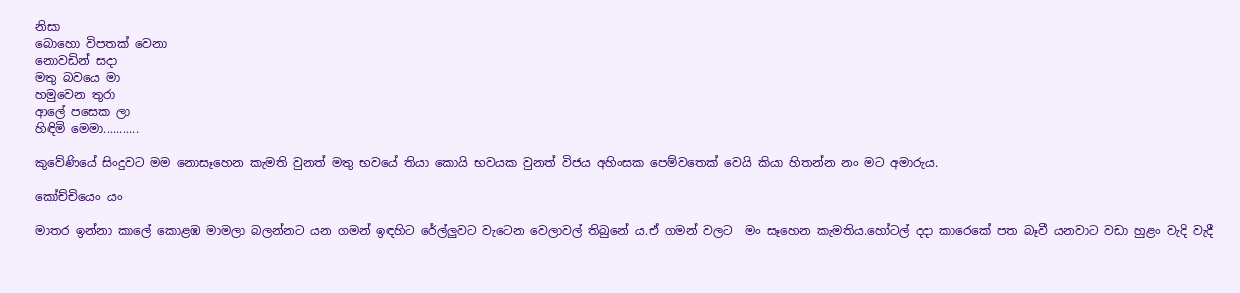නිසා
බොහො විපතක් වෙනා
නොවඩින් සදා
මතු බවයෙ මා
හමුවෙන තුරා
ආලේ පසෙක ලා
හිඳිමි මෙමා...........

කුවේණියේ සිංදුවට මම නොසෑහෙන කැමති වුනත් මතු භවයේ තියා කොයි භවයක වුනත් විජය අහිංසක පෙම්වතෙක් වෙයි කියා හිතන්න නං මට අමාරුය.

කෝච්චියෙං යං

මාතර ඉන්නා කාලේ කොළඹ මාමලා බලන්නට යන ගමන් ඉඳහිට රේල්ලුවට වැටෙන වෙලාවල් තිබුනේ ය.ඒ ගමන් වලට  මං සෑහෙන කැමතිය.හෝටල් දදා කාරෙකේ පත බෑවී යනවාට වඩා හුළං වැදි වැදී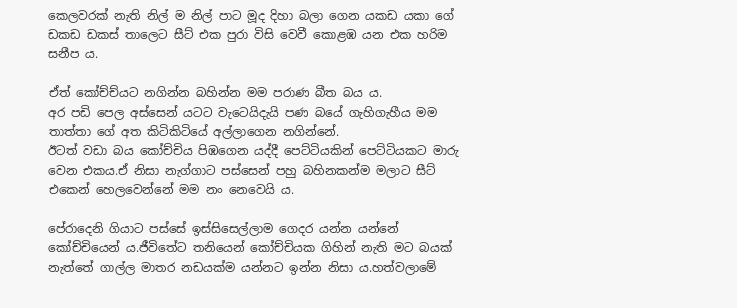කෙලවරක් නැති නිල් ම නිල් පාට මූද දිහා බලා ගෙන යකඩ යකා ගේ ඩකඩ ඩකස් තාලෙට සීට් එක පුරා විසි වෙවී කොළඹ යන එක හරිම සනීප ය.

ඒත් කෝච්ච්යට නගින්න බහින්න මම පරාණ බීත බය ය.
අර පඩි පෙල අස්සෙන් යටට වැටෙයිදැයි පණ බයේ ගැහිගැහීය මම තාත්තා ගේ අත කිටිකිටියේ අල්ලාගෙන නගින්නේ.
ඊටත් වඩා බය කෝච්චිය පිඹගෙන යද්දී පෙට්ටියකින් පෙට්ටියකට මාරු වෙන එකය.ඒ නිසා නැග්ගාට පස්සෙන් පහු බහිනකන්ම මලාට සීට් එකෙන් හෙලවෙන්නේ මම නං නෙවෙයි ය.

පේරාදෙනි ගියාට පස්සේ ඉස්සිසෙල්ලාම ගෙදර යන්න යන්නේ කෝච්චියෙන්‍ ය.ජීවිතේට තනියෙන් කෝච්චියක ගිහින් නැති මට බයක් නැත්තේ ගාල්ල මාතර නඩයක්ම යන්නට ඉන්න නිසා ය.හත්වලාමේ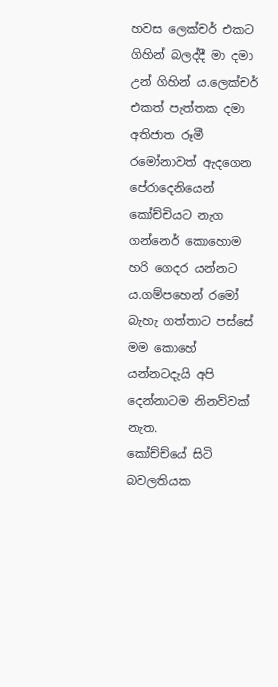හවස ලෙක්චර් එකට ගිහින් බලද්දී මා දමා උන් ගිහින් ය.ලෙක්චර් එකත් පැත්තක දමා අතිජාත රූමී රමෝනාවත් ඇදගෙන පේරාදෙනියෙන් කෝච්චියට නැග ගන්නෙර් කොහොම හරි ගෙදර යන්නට ය.ගම්පහෙන් රමෝ බැහැ ගත්තාට පස්සේ  මම කොහේ යන්නටදැයි අපි දෙන්නාටම නිනව්වක් නැත.
කෝච්ච්යේ සිටි බවලතියක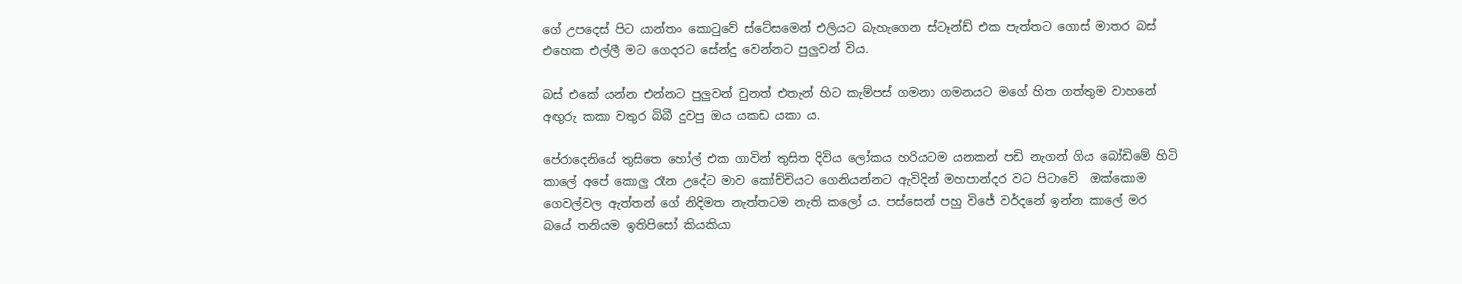ගේ උපදෙස් පිට යාන්තං කොටුවේ ස්ටේසමෙන් එලියට බැහැගෙන ස්ටෑන්ඩ් එක පැත්තට ගොස් මාතර බස් එහෙක එල්ලී මට ගෙදරට සේන්දු වෙන්නට පුලුවන් විය.

බස් එකේ යන්න එන්නට පුලුවන් වුනත් එතැන් හිට කැම්පස් ගමනා ගමනයට මගේ හිත ගත්තුම වාහනේ අඟුරු කකා වතුර බිබී දුවපු ඔය යකඩ යකා ය.

පේරාදෙනියේ තුසිතෙ හෝල් එක ගාවින් තුසිත දිවිය ලෝකය හරියටම යනකන් පඩි නැගන් ගිය බෝඩිමේ හිටි කාලේ අපේ කොලු රෑන උදේට මාව කෝච්චියට ගෙනියන්නට ඇවිදින් මහපාන්දර වට පිටාවේ  ඔක්කොම ගෙවල්වල ඇත්තන් ගේ නිදිමත නැත්තටම නැති කලෝ ය. පස්සෙන් පහු විජේ වර්දනේ ඉන්න කාලේ මර බයේ තනියම ඉතිපිසෝ කියකියා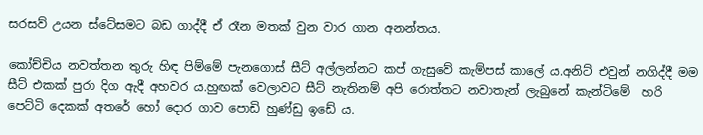සරසව් උයන ස්ටේසමට බඩ ගාද්දී ඒ රෑන මතක් වුන වාර ගාන අනන්තය.

කෝච්චිය නවත්තන තුරු හිඳ පිම්මේ පැනගොස් සීට් අල්ලන්නට කප් ගැසුවේ කැම්පස් කාලේ ය.අනිට් එවුන් නගිද්දී මම සීට් එකක් පුරා දිග ඇදී අහවර ය.හුඟක් වෙලාවට සීට් නැතිනම් අපි රොත්තට නවාතැන් ලැබුනේ කැන්ටිමේ  හරි පෙට්ටි දෙකක් අතරේ හෝ දොර ගාව පොඩි හුණ්ඩු ඉඩේ ය.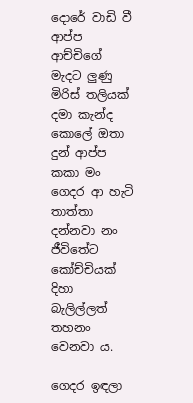දොරේ වාඩි වී ආප්ප ආච්චිගේ මැදට ලුණු මිරිස් තලියක් දමා කැන්ද කොලේ ඔතා දුන් ආප්ප කකා මං ගෙදර ආ හැටි තාත්තා දන්නවා නං ජීවිතේට කෝච්චියක් දිහා බැලිල්ලත් තහනං වෙනවා ය.

ගෙදර ඉඳලා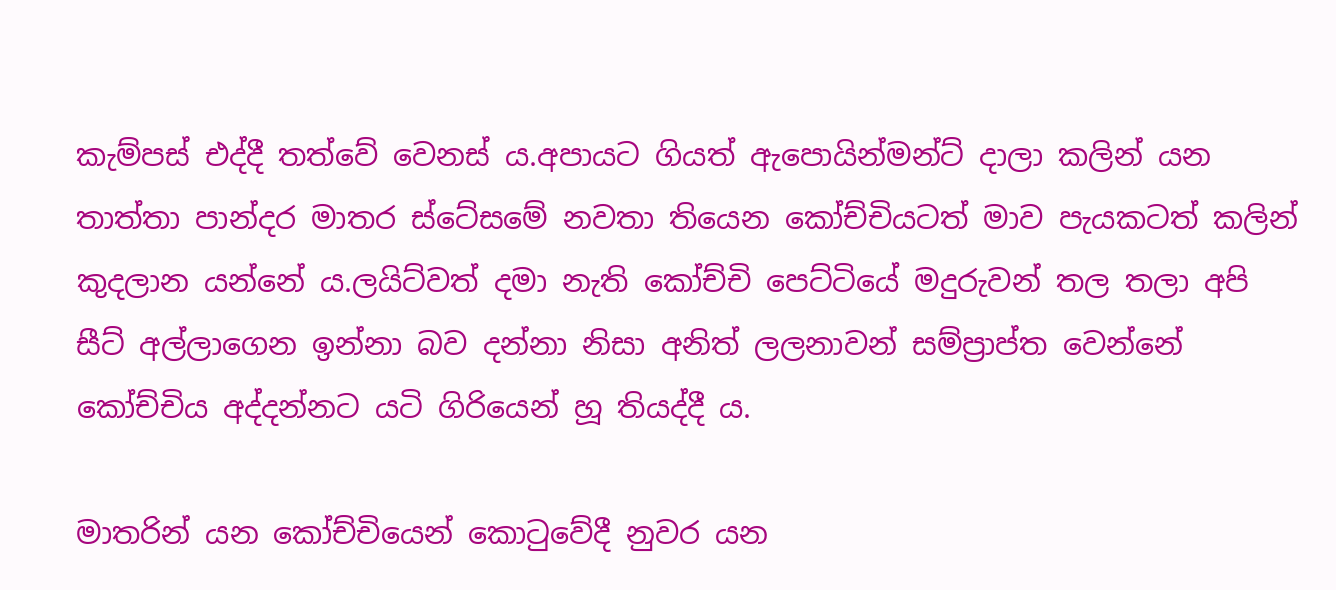කැම්පස් එද්දී තත්වේ වෙනස් ය.අපායට ගියත් ඇපොයින්මන්ට් දාලා කලින් යන තාත්තා පාන්දර මාතර ස්ටේසමේ නවතා තියෙන කෝච්චියටත් මාව පැයකටත් කලින් කුදලාන යන්නේ ය.ලයිට්වත් දමා නැති කෝච්චි පෙට්ටියේ මදුරුවන් තල තලා අපි සීට් අල්ලාගෙන ඉන්නා බව දන්නා නිසා අනිත් ලලනාවන් සම්ප්‍රාප්ත වෙන්නේ කෝච්චිය අද්දන්නට යටි ගිරියෙන් හූ තියද්දී ය.

මාතරින් යන කෝච්චියෙන් කොටුවේදී නුවර යන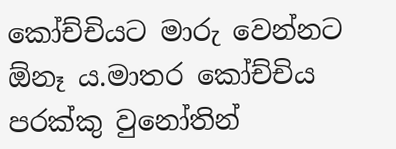කෝච්චියට මාරු වෙන්නට ඕනෑ ය.මාතර කෝච්චිය පරක්කු වුනෝතින්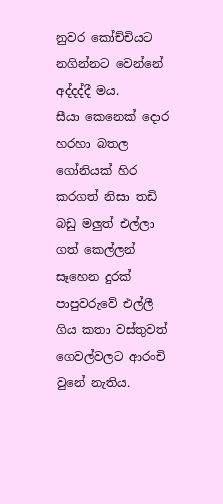නුවර කෝච්චියට නගින්නට වෙන්නේ අද්දද්දී මය.
සීයා කෙනෙක් දොර හරහා බතල ගෝනියක් හිර කරගත් නිසා තඩි බඩු මලුත් එල්ලා ගත් කෙල්ලන් සෑහෙන දුරක් පාපුවරුවේ එල්ලී ගිය කතා වස්තුවත් ගෙවල්වලට ආරංචි වුනේ නැතිය.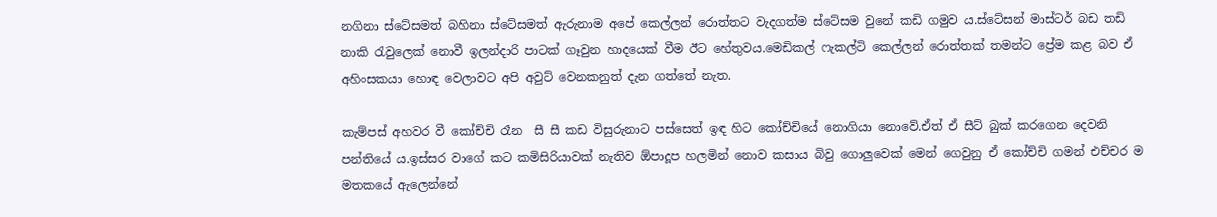නගිනා ස්ටේසමත් බහිනා ස්ටේසමත් ඇරුනාම අපේ කෙල්ලන් රොත්තට වැදගත්ම ස්ටේසම වුනේ කඩි ගමුව ය.ස්ටේසන් මාස්ටර් බඩ තඩි නාකි රැවුලෙක් නොවී ඉලන්දාරි පාටක් ගෑවුන හාදයෙක් වීම ඊට හේතුවය.මෙඩිකල් ෆැකල්ටි කෙල්ලන් රොත්තක් තමන්ට ප්‍රේම කළ බව ඒ අහිංසකයා හොඳ වෙලාවට අපි අවුට් වෙනකනුත් දැන ගත්තේ නැත.

කැම්පස් අහවර වී කෝච්චි රෑන  සී සී කඩ විසුරුනාට පස්සෙත් ඉඳ හිට කෝච්චියේ නොගියා නොවේ.ඒත් ඒ සීට් බුක් කරගෙන දෙවනි පන්තියේ ය.ඉස්සර වාගේ කට කමිසිරියාවක් නැතිව ඕපාදූප හලමින් නොව කසාය බිවු ගොලුවෙක් මෙන් ගෙවුනු ඒ කෝච්චි ගමන් එච්චර ම මතකයේ ඇලෙන්නේ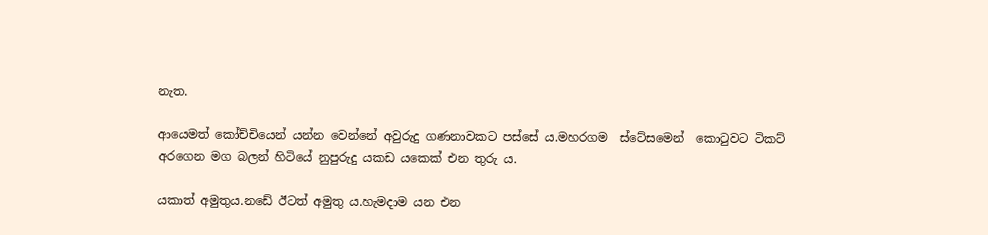නැත.

ආයෙමත් කෝච්චියෙන් යන්න වෙන්නේ අවුරුදු ගණනාවකට පස්සේ ය.මහරගම  ස්ටේසමෙන්  කොටුවට ටිකට් අරගෙන මග බලන් හිටියේ නුපුරුදු යකඩ යකෙක් එන තුරු ය.

යකාත් අමුතුය.නඩේ ඊටත් අමුතු ය.හැමදාම යන එන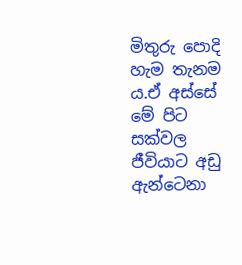මිතුරු පොදි හැම තැනම ය.ඒ අස්සේ මේ පිට සක්වල ජීවියාට අඩු ඇන්ටෙනා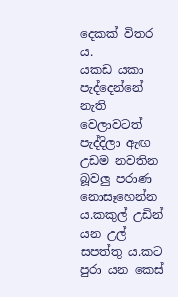දෙකක් විතර ය.
යකඩ යකා පැද්දෙන්නේ නැති වෙලාවටත් පැද්දිලා ඇඟ උඩම නවතින බූවලු පරාණ නොසෑහෙන්න ය.කකුල් උඩින් යන උල් සපත්තු ය.කට පුරා යන කෙස්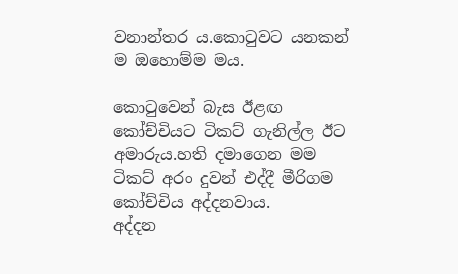වනාන්තර ය.කොටුවට යනකන් ම ඔහොම්ම මය.

කොටුවෙන් බැස ඊළඟ කෝච්චියට ටිකට් ගැනිල්ල ඊට අමාරුය.හති දමාගෙන මම ටිකට් අරං දුවන් එද්දී මීරිගම කෝච්චිය අද්දනවාය.
අද්දන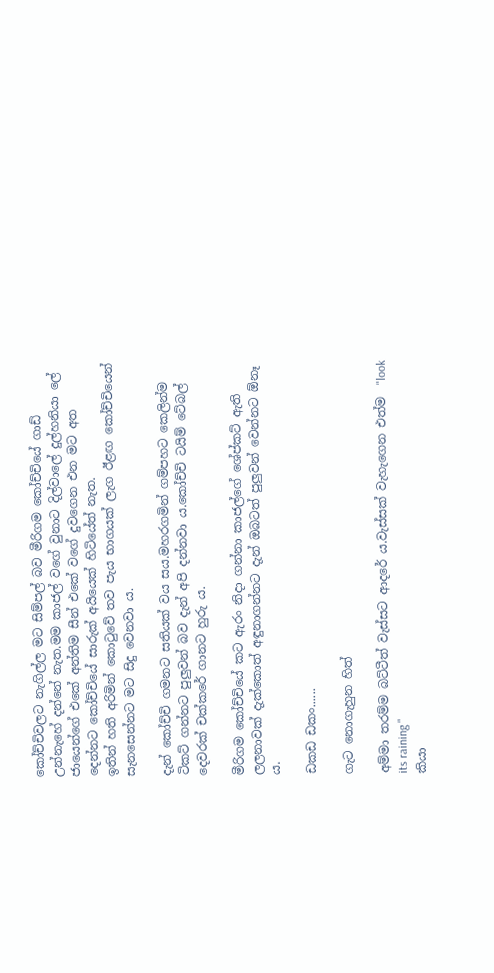කෝච්චිවලට නැගිල්ල මට සිම්පල් බව මීරිගම කෝච්චියේ ගාඩ් උන්නැහේ දන්නේ නැත.මම කාජල් වගේ වුනාට දිල්වාලේ දුල්හනියා ලේ ජායෙන්ගේ එකේ අන්තිම සීන් එකේ වගේ දුවගෙන එන මට අත දෙන්නට කෝච්චියේ සාරුක් අයියෙක් හිටියේත් නැත.
ඉතින් හති අරිමින් කොටුවේ තව පැය භාගයක් ලැග ඊළඟ කෝච්චියෙන් සැනසෙන්නට මට සිදු වෙනවා ය.

දැන් කෝච්චි ගමනට සතියක් වය සය.මහරගමින් ගම්පහට කෙලින්ම ටිකට් ගන්නට පුලුවන් බව දැන් අපි දන්නවා ය.කෝච්චි ටයිම් ටේබල් දෙවරක් චක්කරේ ගානට හුරු ය.

මීරිගම කෝච්චියේ කට ඇරං නිදා ගන්නා කාජල්ගේ ශේප්කට් ඇති ලලනාවක් දැක්කොත් අඳුනාගන්නට දැන් ඔබටත් පුලුවන් වෙන්නට ඕනෑ ය.

ඩකඩ ඩකං......

ගැට නොගැහුන හිත්

අම්මා තරම්ම බට්ටීත් වැස්සට ආදරේ ය.වැස්සක් වැහැගෙන එත්ම  "look its raining "
කියා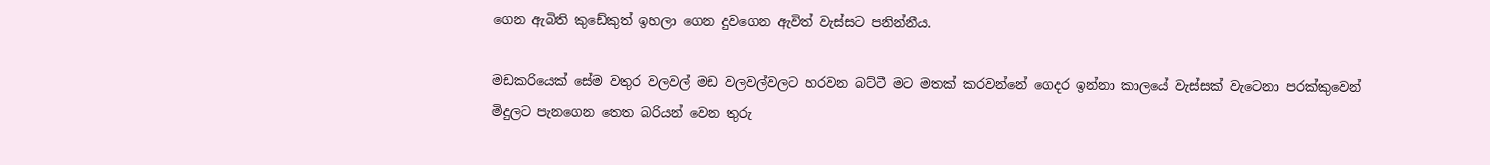ගෙන ඇබිති කුඩේකුත් ඉහලා ගෙන දුවගෙන ඇවිත් වැස්සට පනින්නීය.

මඩකරියෙක් සේම වතුර වලවල් මඩ වලවල්වලට හරවන බට්ටී මට මතක් කරවන්නේ ගෙදර ඉන්නා කාලයේ වැස්සක් වැටෙනා පරක්කුවෙන් මිදුලට පැනගෙන තෙත බරියන් වෙන තුරු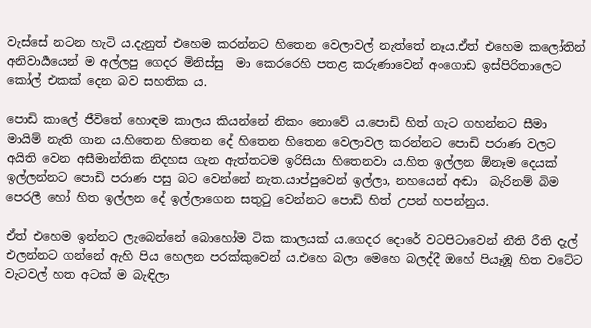වැස්සේ නටන හැටි ය.දැනුත් එහෙම කරන්නට හිතෙන වෙලාවල් නැත්තේ නෑය.ඒත් එහෙම කලෝතින් අනිවාර්‍යයෙන් ම අල්ලපු ගෙදර මිනිස්සු  මා කෙරරෙහි පතළ කරුණාවෙන් අංගොඩ ඉස්පිරිතාලෙට කෝල් එකක් දෙන බව සහතික ය.

පොඩි කාලේ ජීවිතේ හොඳම කාලය කියන්නේ නිකං නොවේ ය.පොඩි හිත් ගැට ගහන්නට සීමා මායිම් නැති ගාන ය.හිතෙන හිතෙන දේ හිතෙන හිතෙන වෙලාවල කරන්නට පොඩි පරාණ වලට අයිති වෙන අසීමාන්තික නිදහස ගැන ඇත්තටම ඉරිසියා හිතෙනවා ය.හිත ඉල්ලන ඕනෑම දෙයක් ඉල්ලන්නට පොඩි පරාණ පසු බට වෙන්නේ නැත.යාප්පුවෙන් ඉල්ලා, නහයෙන් අඬා  බැරිනම් බිම පෙරලී හෝ හිත ඉල්ලන දේ ඉල්ලාගෙන සතුටු වෙන්නට පොඩි හිත් උපන් හපන්නුය.

ඒත් එහෙම ඉන්නට ලැබෙන්නේ බොහෝම ටික කාලයක් ය.ගෙදර දොරේ වටපිටාවෙන් නීති රීති දැල් එලන්නට ගන්නේ ඇහි පිය හෙලන පරක්කුවෙන් ය.එහෙ බලා මෙහෙ බලද්දී ඔහේ පියෑඹූ හිත වටේට වැටවල් හත අටක් ම බැඳිලා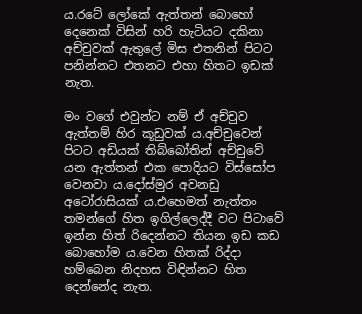ය.රටේ ලෝකේ ඇත්තන් බොහෝ දෙනෙක් විසින් හරි හැටියට දකිනා අච්චුවක් ඇතුලේ මිස එතනින් පිටට පනින්නට එතනට එහා හිතට ඉඩක් නැත.

මං වගේ එවුන්ට නම් ඒ අච්චුව ඇත්තම් හිර කූඩුවක් ය.අච්චුවෙන් පිටට අඩියක් තිබ්බෝතින් අච්චුවේ යන ඇත්තන් එක පොදියට විස්සෝප වෙනවා ය.දෝස්මුර අවනඩු  අටෝරාසියක් ය.එහෙමත් නැත්තං  තමන්ගේ හිත ඉගිල්ලෙද්දී වට පිටාවේ ඉන්න හිත් රිදෙන්නට තියන ඉඩ කඩ බොහෝම ය.වෙන හිතක් රිද්දා හම්බෙන නිදහස විඳින්නට හිත දෙන්නේද නැත.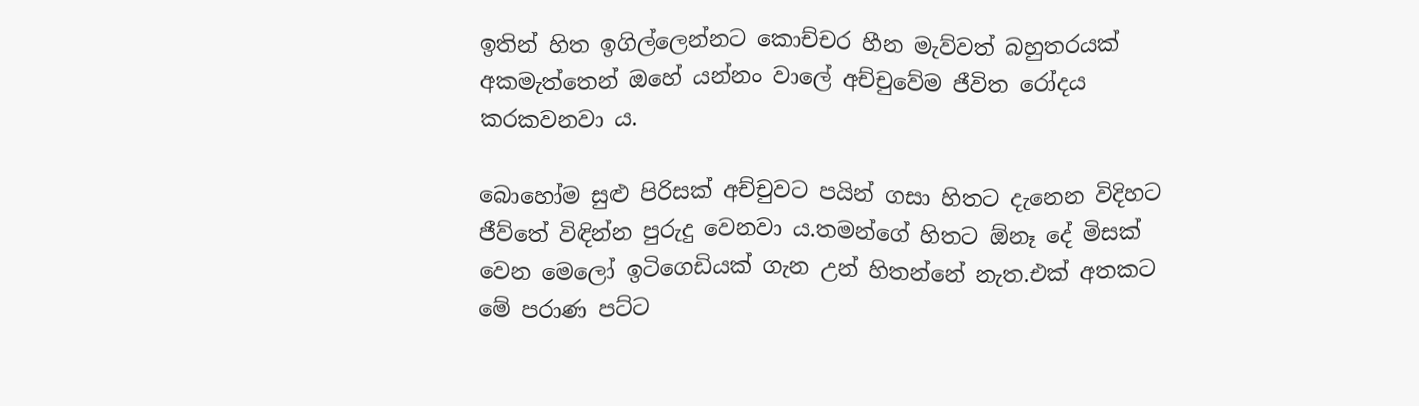ඉතින් හිත ඉගිල්ලෙන්නට කොච්චර හීන මැව්වත් බහුතරයක් අකමැත්තෙන් ඔහේ යන්නං වාලේ අච්චුවේම ජීවිත රෝදය කරකවනවා ය.

බොහෝම සුළු පිරිසක් අච්චුවට පයින් ගසා හිතට දැනෙන විදිහට ජීව්තේ විඳින්න පුරුදු වෙනවා ය.තමන්ගේ හිතට ඕනෑ දේ මිසක් වෙන මෙලෝ ඉටිගෙඩියක් ගැන උන් හිතන්නේ නැත.එක් අතකට මේ පරාණ පට්ට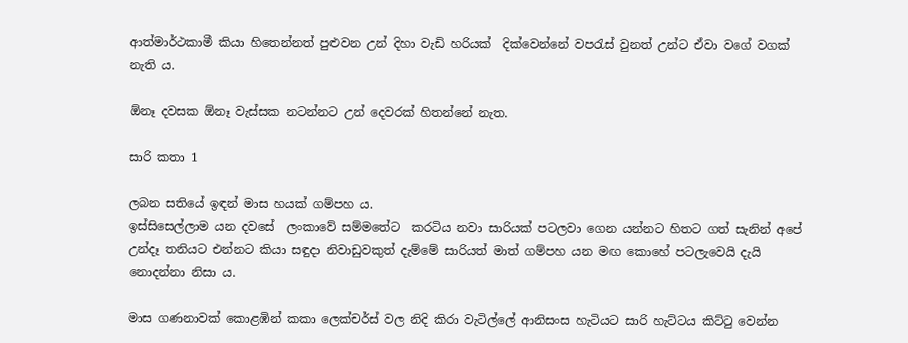ආත්මාර්ථකාමී කියා හිතෙන්නත් පුළුවන උන් දිහා වැඩි හරියක්  දික්වෙන්නේ වපරැස් වුනත් උන්ට ඒවා වගේ වගක් නැති ය.

ඕනෑ දවසක ඕනෑ වැස්සක නටන්නට උන් දෙවරක් හිතන්නේ නැත.

සාරි කතා 1

ලබන සතියේ ඉඳන් මාස හයක් ගම්පහ ය.
ඉස්සිසෙල්ලාම යන දවසේ  ලංකාවේ සම්මතේට  කරටිය නවා සාරියක් පටලවා ගෙන යන්නට හිතට ගත් සැනින් අපේ උන්දෑ තනියට එන්නට කියා සඳුදා නිවාඩුවකුත් දැම්මේ සාරියත් මාත් ගම්පහ යන මඟ කොහේ පටලැවෙයි දැයි නොදන්නා නිසා ය.

මාස ගණනාවක් කොළඹින් කකා ලෙක්චර්ස් වල නිදි කිරා වැටිල්ලේ ආනිසංස හැටියට සාරි හැට්ටය කිට්ටු වෙන්න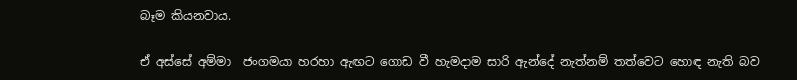බෑම කියනවාය.

ඒ අස්සේ අම්මා  ජංගමයා හරහා ඇඟට ගොඩ වී හැමදාම සාරි ඇන්දේ නැත්නම් තත්වෙට හොඳ නැති බව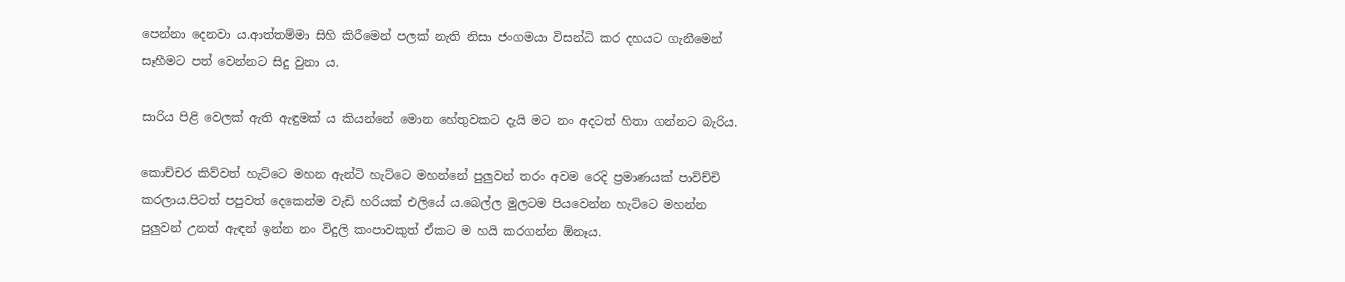පෙන්නා දෙනවා ය.ආත්තම්මා සිහි කිරීමෙන් පලක් නැති නිසා ජංගමයා විසන්ධි කර දහයට ගැනීමෙන් සෑහීමට පත් වෙන්නට සිදු වුනා ය.

සාරිය පිළි වෙලක් ඇති ඇඳුමක් ය කියන්නේ මොන හේතුවකට දැයි මට නං අදටත් හිතා ගන්නට බැරිය.

කොච්චර කිව්වත් හැට්ටෙ මහන ඇන්ටි හැට්ටෙ මහන්නේ පුලුවන් තරං අවම රෙදි ප්‍රමාණයක් පාවිච්චි කරලාය.පිටත් පපුවත් දෙකෙන්ම වැඩි හරියක් එලියේ ය.බෙල්ල මුලටම පියවෙන්න හැට්ටෙ මහන්න පුලුවන් උනත් ඇඳන් ඉන්න නං විදුලි කංපාවකුත් ඒකට ම හයි කරගන්න ඕනෑය.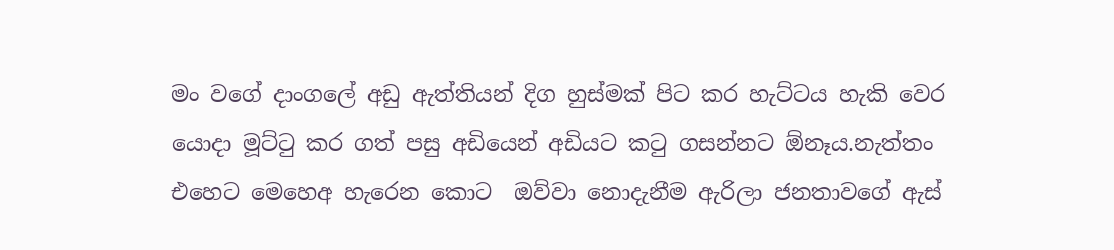මං වගේ දාංගලේ අඩු ඇත්තියන් දිග හුස්මක් පිට කර හැට්ටය හැකි වෙර යොදා මූට්ටු කර ගත් පසු අඩියෙන් අඩියට කටු ගසන්නට ඕනෑය.නැත්තං එහෙට මෙහෙඅ හැරෙන කොට  ඔව්වා නොදැනීම ඇරිලා ජනතාවගේ ඇස්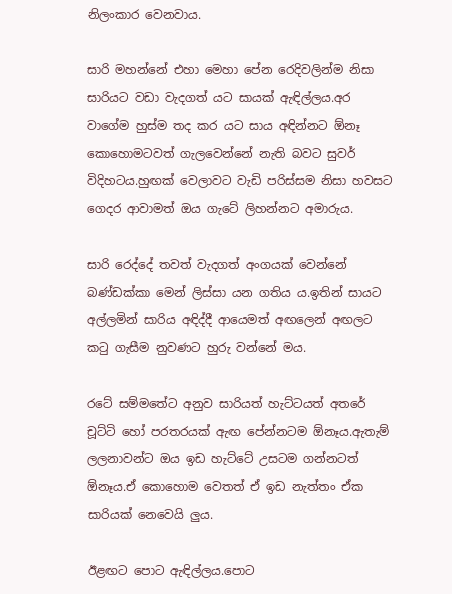නිලංකාර වෙනවාය.

සාරි මහන්නේ එහා මෙහා පේන රෙදිවලින්ම නිසා සාරියට වඩා වැදගත් යට සායක් ඇඳිල්ලය.අර වාගේම හුස්ම තද කර යට සාය අඳින්නට ඕනෑ කොහොමටවත් ගැලවෙන්නේ නැති බවට සුවර් විදිහටය.හුඟක් වෙලාවට වැඩි පරිස්සම නිසා හවසට ගෙදර ආවාමත් ඔය ගැටේ ලිහන්නට අමාරුය.

සාරි රෙද්දේ තවත් වැදගත් අංගයක් වෙන්නේ බණ්ඩක්කා මෙන් ලිස්සා යන ගතිය ය.ඉතින් සායට අල්ලමින් සාරිය අඳිද්දී ආයෙමත් අඟලෙන් අඟලට කටු ගැසීම නුවණට හුරු වන්නේ මය.

රටේ සම්මතේට අනුව සාරියත් හැට්ටයත් අතරේ චූට්ටි හෝ පරතරයක් ඇඟ පේන්නටම ඕනෑය.ඇතැම් ලලනාවන්ට ඔය ඉඩ හැට්ටේ උසටම ගන්නටත් ඕනෑය.ඒ කොහොම වෙතත් ඒ ඉඩ නැත්තං ඒක සාරියක් නෙවෙයි ලුය.

ඊළඟට පොට ඇඳිල්ලය.පොට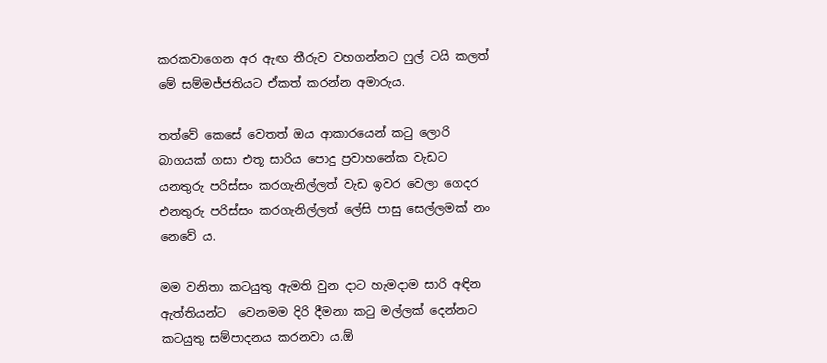කරකවාගෙන අර ඇඟ තීරුව වහගන්නට ෆුල් ටයි කලත් මේ සම්මජ්ජතියට ඒකත් කරන්න අමාරුය.

තත්වේ කෙසේ වෙතත් ඔය ආකාරයෙන් කටු ලොරි බාගයක් ගසා එතූ සාරිය පොදු ප්‍රවාහනේක වැඩට යනතුරු පරිස්සං කරගැනිල්ලත් වැඩ ඉවර වෙලා ගෙදර එනතුරු පරිස්සං කරගැනිල්ලත් ලේසි පාසු සෙල්ලමක් නං නෙවේ ය.

මම වනිතා කටයුතු ඇමති වුන දාට හැමදාම සාරි අඳින ඇත්තියන්ට  වෙනමම දිරි දීමනා කටු මල්ලක් දෙන්නට කටයුතු සම්පාදනය කරනවා ය.ඕ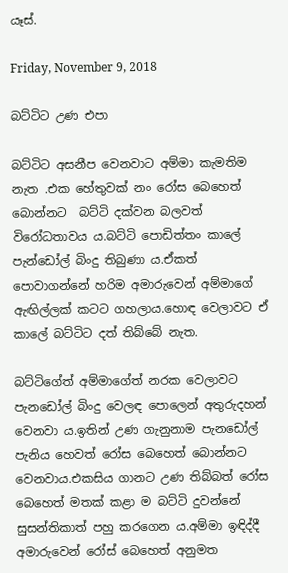යෑස්.

Friday, November 9, 2018

බට්ටිට උණ එපා

බට්ටිට අසනීප වෙනවාට අම්මා කැමතිම නැත .එක හේතුවක් නං රෝස බෙහෙත් බොන්නට  බට්ටි දක්වන බලවත් විරෝධතාවය ය.බට්ටි පොඩිත්තං කාලේ පැන්ඩෝල් බිංදු තිබුණා ය.ඒකත් පොවාගන්නේ හරිම අමාරුවෙන් අම්මාගේ ඇඟිල්ලක් කටට ගහලාය.හොඳ වෙලාවට ඒ කාලේ බට්ටිට දත් තිබ්බේ නැත.

බට්ටිගේත් අම්මාගේත් නරක වෙලාවට පැනඩෝල් බිංදු වෙලඳ පොලෙන් අතුරුදහන් වෙනවා ය.ඉතින් උණ ගැනුනාම පැනඩෝල් පැනිය හෙවත් රෝස බෙහෙත් බොන්නට වෙනවාය.එකසිය ගානට උණ තිබ්බත් රෝස බෙහෙත් මතක් කළා ම බට්ටි දුවන්නේ සුසන්තිකාත් පහු කරගෙන ය.අම්මා ඉඳිද්දී  අමාරුවෙන් රෝස් බෙහෙත් අනුමත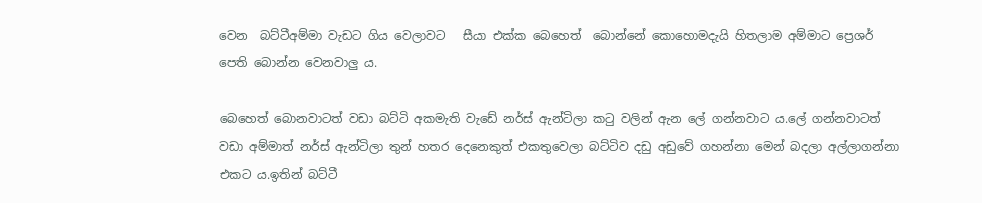වෙන  බට්ටීඅම්මා වැඩට ගිය වෙලාවට   සීයා එක්ක බෙහෙත්  බොන්නේ කොහොමදැයි හිතලාම අම්මාට ප්‍රෙශර් පෙති බොන්න වෙනවාලු ය.

බෙහෙත් බොනවාටත් වඩා බට්ටි අකමැති වැඩේ නර්ස් ඇන්ටිලා කටු වලින් ඇන ලේ ගන්නවාට ය.ලේ ගන්නවාටත් වඩා අම්මාත් නර්ස් ඇන්ටිලා තුන් හතර දෙනෙකුත් එකතුවෙලා බට්ටිව දඩු අඩුවේ ගහන්නා මෙන් බදලා අල්ලාගන්නා එකට ය.ඉතින් බට්ටී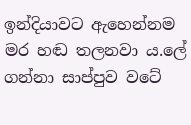ඉන්දියාවට ඇහෙන්නම මර හඬ තලනවා ය.ලේ ගන්නා සාප්පුව වටේ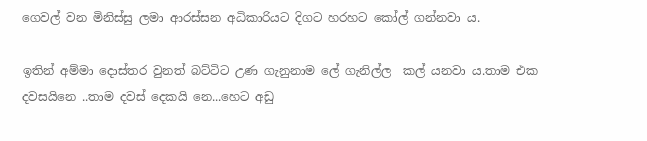ගෙවල් වන මිනිස්සු ලමා ආරස්සන අධිකාරියට දිගට හරහට කෝල් ගන්නවා ය.

ඉතින් අම්මා දොස්‍තර වුනත් බට්ටිට උණ ගැනුනාම ලේ ගැනිල්ල  කල් යනවා ය.තාම එක දවසයිනෙ ..තාම දවස් දෙකයි නෙ...හෙට අඩු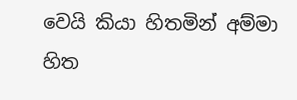වෙයි කියා හිතමින් අම්මා හිත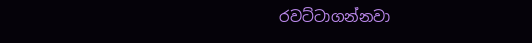රවට්ටාගන්නවා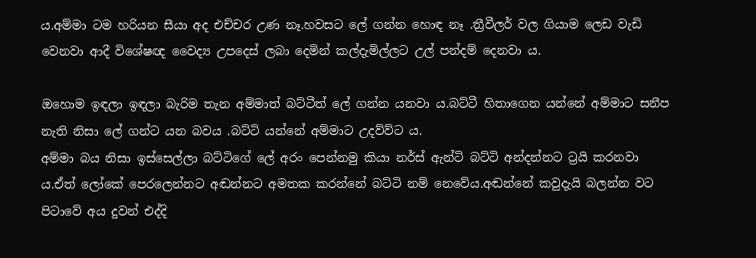ය.අම්මා ටම හරියන සීයා අද එච්චර උණ නෑ.හවසට ලේ ගන්න හොඳ නෑ .ත්‍රීවීලර් වල ගියාම ලෙඩ වැඩි වෙනවා ආදී විශේෂඥ වෛද්‍ය උපදෙස් ලබා දෙමින් කල්දැමිල්ලට උල් පන්දම් දෙනවා ය.

ඔහොම ඉඳලා ඉඳලා බැරිම තැන අම්මාත් බට්ටීත් ලේ ගන්න යනවා ය.බට්ටී හිතාගෙන යන්නේ අම්මාට සනීප නැති නිසා ලේ ගන්ට යන බවය .බට්ටි යන්නේ අම්මාට උදව්ව්ට ය.
අම්මා බය නිසා ඉස්සෙල්ලා බට්ටිගේ ලේ අරං පෙන්නමු කියා නර්ස් ඇන්ටි බට්ටි අන්දන්නට ට්‍රයි කරනවා ය.ඒත් ලෝකේ පෙරලෙන්නට අඬන්නට අමතක කරන්නේ බට්ටි නම් නෙවේය.අඬන්නේ කවුදැයි බලන්න වට පිටාවේ අය දුවන් එද්දි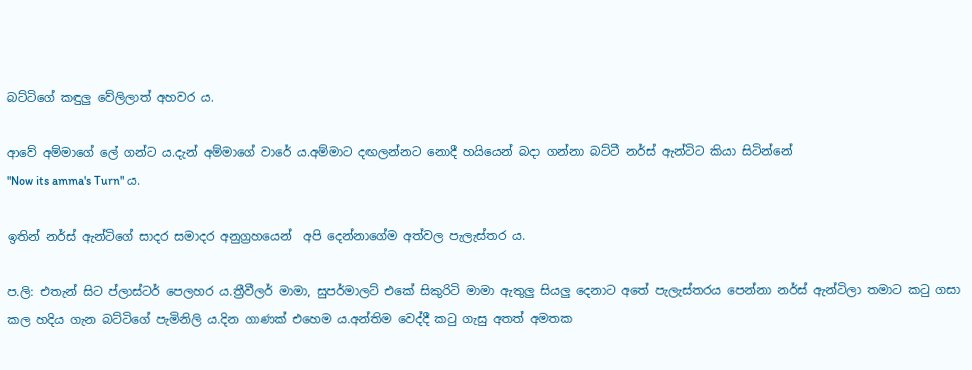බට්ටිගේ කඳුලු වේලිලාත් අහවර ය.

ආවේ අම්මාගේ ලේ ගන්ට ය.දැන් අම්මාගේ වාරේ ය.අම්මාට දඟලන්නට නොදී හයියෙන් බදා ගන්නා බට්ටී නර්ස් ඇන්ටිට කියා සිටින්නේ
"Now its amma's Turn" ය.

ඉතින් නර්ස් ඇන්ටිගේ සාදර සමාදර අනුග්‍රහයෙන්  අපි දෙන්නාගේම අත්වල පැලැස්තර ය.

ප.ලි: එතැන් සිට ප්ලාස්ටර් පෙලහර ය.ත්‍රීවීලර් මාමා, සුපර්මාලට් එකේ සිකුරිටි මාමා ඇතුලු සියලු දෙනාට අතේ පැලැස්තරය පෙන්නා නර්ස් ඇන්ටිලා තමාට කටු ගසා කල හදිය ගැන බට්ටිගේ පැමිනිලි ය.දින ගාණක් එහෙම ය.අන්තිම වෙද්දී කටු ගැසු අතත් අමතක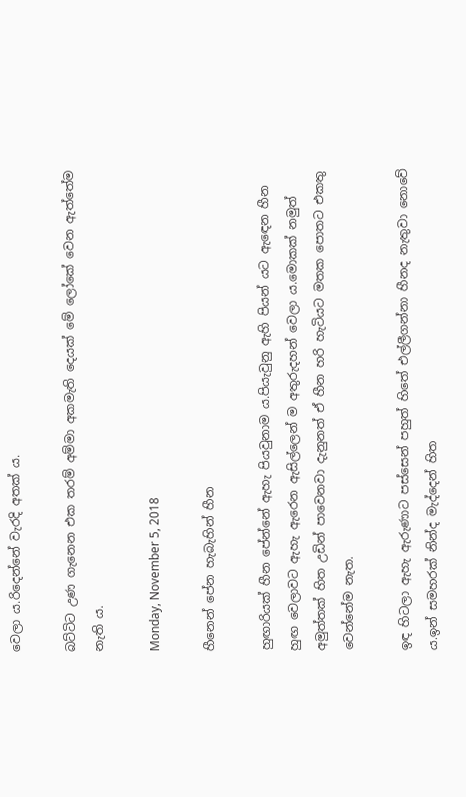වෙලා ය.රිදෙන්නේ වැරදි අතක් ය.

බට්ටිට උණ ගැනෙන එක තරම් අම්මා අකමැති දෙයක් මේ ලෝකේ වෙන ඇත්තේම නැති ය.

Monday, November 5, 2018

හීනෙන් පේන හැබැහින් හීන

හුඟාරියක් හීන පේන්නේ ඇහැ පියවුනාම ය.පියැවුනු ඇහි පියන් යට ඇඳෙන හීන හුඟ වෙලාවට ඇහැ ඇරෙන ඇසිල්ලෙන් ම අතුරුදහන් වෙලා ය.මොකක් නමුත් අමුත්තක් හිත උඩින් පාවෙනවා දැනුනත් ඒ හීන හරි හැටියට මතක පොතට එකතු වෙන්නේම නැත.

ඉඳ හිටලා ඇහැ ඇරුණාට පස්සෙන් පහුත් හිතේ එල්ලීගන්නා හීනද නැතුවා නොවේ ය.ඉන් සමහරක් නින්ද මැද්දෙන් හිත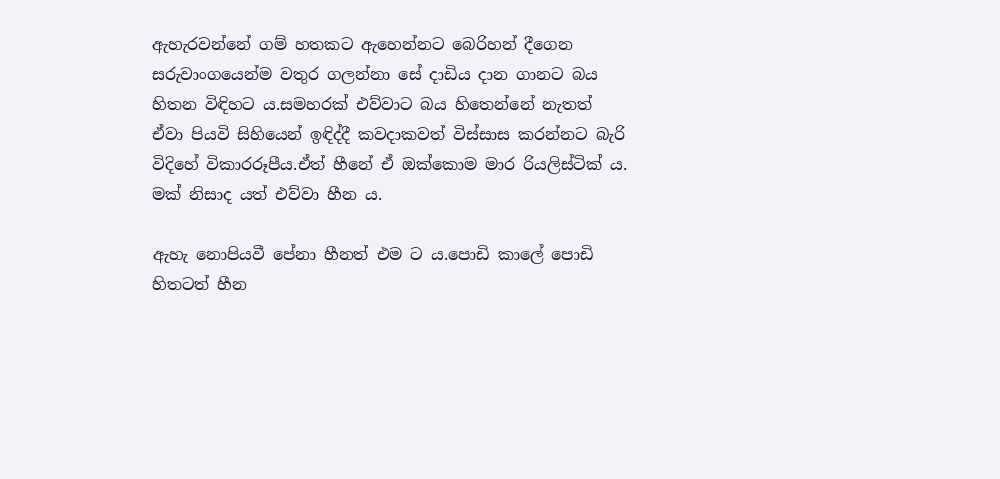ඇහැරවන්නේ ගම් හතකට ඇහෙන්නට බෙරිහන් දීගෙන සරුවාංගයෙන්ම වතුර ගලන්නා සේ දාඩිය දාන ගානට බය හිතන විඳිහට ය.සමහරක් එව්වාට බය හිතෙන්නේ නැතත් ඒවා පියවි සිහියෙන් ඉඳිද්දී කවදාකවත් විස්සාස කරන්නට බැරි විදිහේ විකාරරූපීය.ඒත් හීනේ ඒ ඔක්කොම මාර රියලිස්ටික් ය.
මක් නිසාද යත් එව්වා හීන ය.

ඇහැ නොපියවී පේනා හීනත් එම ට ය.පොඩි කාලේ පොඩි හිතටත් හීන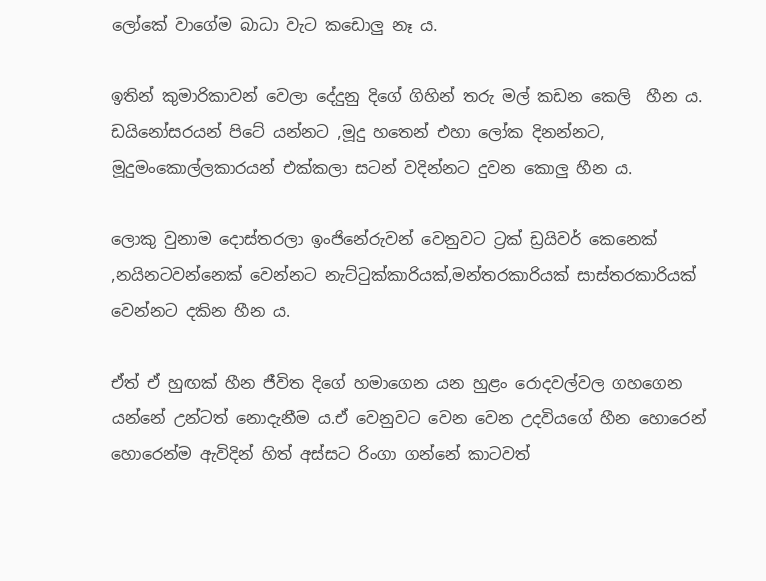ලෝකේ වාගේම බාධා වැට කඩොලු නෑ ය.

ඉතින් කුමාරිකාවන් වෙලා දේදුනු දිගේ ගිහින් තරු මල් කඩන කෙලි  හීන ය.
ඩයිනෝසරයන් පිටේ යන්නට ,මූදු හතෙන් එහා ලෝක දිනන්නට, මූදුමංකොල්ලකාරයන් එක්කලා සටන් වදින්නට දුවන කොලු හීන ය.

ලොකු වුනාම දොස්තරලා ඉංජිනේරුවන් වෙනුවට ට්‍රක් ඩ්‍රයිවර් කෙනෙක් ,නයිනටවන්නෙක් වෙන්නට නැට්ටුක්කාරියක්,මන්තරකාරියක් සාස්තරකාරියක් වෙන්නට දකින හීන ය.

ඒත් ඒ හුඟක් හීන ජීවිත දිගේ හමාගෙන යන හුළං රොදවල්වල ගහගෙන යන්නේ උන්ටත් නොදැනීම ය.ඒ වෙනුවට වෙන වෙන උදවියගේ හීන හොරෙන් හොරෙන්ම ඇවිදින් හිත් අස්සට රිංගා ගන්නේ කාටවත්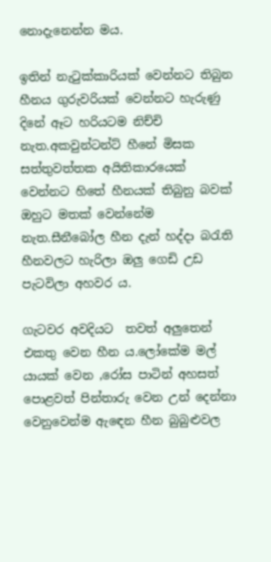නොදැනෙන්න මය.

ඉතින් නැටුක්කාරියක් වෙන්නට තිබුන හීනය ගුරුවරියක් වෙන්නට හැරුණු දිනේ ඈට හරියටම නිච්චි නැත.අකවුන්ටන්ට් හීනේ මිසක සත්තුවත්තක අයිතිකාරයෙක් වෙන්නට හිතේ හීනයක් තිබුනු බවක් ඔහුට මතක් වෙන්නේම නැත.සීනීබෝල හීන දැන් හද්දා බරැති හීනවලට හැරිලා ඔලු ගෙඩි උඩ පැටවිලා අහවර ය.

ගැටවර අවදියට  තවත් අලුතෙන් එකතු වෙන හීන ය.ලෝකේම මල් යායක් වෙන ,රෝස පාටින් අහසත් පොළවත් පින්තාරු වෙන උන් දෙන්නා වෙනුවෙන්ම ඇඳෙන හීන බුබුළුවල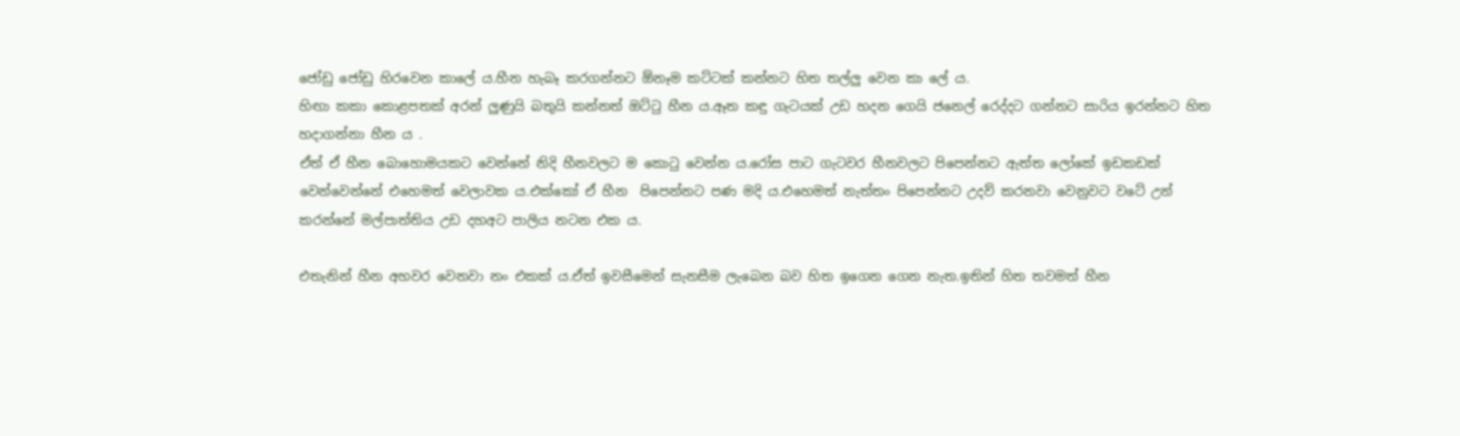ජෝඩු ජෝඩු හිරවෙන කාලේ ය.හීන හැබෑ කරගන්නට ඕනෑම කට්ටක් කන්නට හිත තල්ලු වෙන කා ලේ ය.
හිඟා කකා කොළපතක් අරන් ලුණුයි බතුයි කන්නත් ඔට්ටු හීන ය.ඈත කඳු ගැටයක් උඩ හදන ගෙයි ජනෙල් රෙද්දට ගන්නට සාරිය ඉරන්නට හිත හදාගන්නා හීන ය .
ඒත් ඒ හීන බොහොමයකට වෙන්නේ නිදි හීනවලට ම කොටු වෙන්න ය.රෝස පාට ගැටවර හීනවලට පිපෙන්නට ඇත්ත ලෝකේ ඉඩකඩක් වෙන්වෙන්නේ එහෙමත් වෙලාවක ය.එක්කෝ ඒ හීන  පිපෙන්නට පණ මදි ය.එහෙමත් නැත්තං පිපෙන්නට උදව් කරනවා වෙනුවට වටේ උන් කරන්නේ මල්පාත්තිය උඩ දහඅට පාලිය නටන එක ය.

එතැනින් හීන අහවර වෙනවා නං එකක් ය.ඒත් ඉවසීමෙන් සැනසීම ලැබෙන බව හිත ඉගෙන ගෙන නැත.ඉතින් හිත තවමත් හීන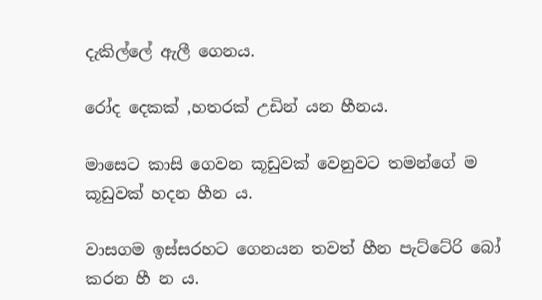දැකිල්ලේ ඇලී ගෙනය.

රෝද දෙකක් ,හතරක් උඩින් යන හීනය.

මාසෙට කාසි ගෙවන කූඩුවක් වෙනුවට තමන්ගේ ම කූඩුවක් හදන හීන ය.

වාසගම ඉස්සරහට ගෙනයන තවත් හීන පැට්ටේරි බෝ කරන හී න ය.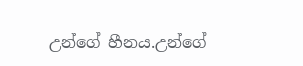උන්ගේ හීනය.උන්ගේ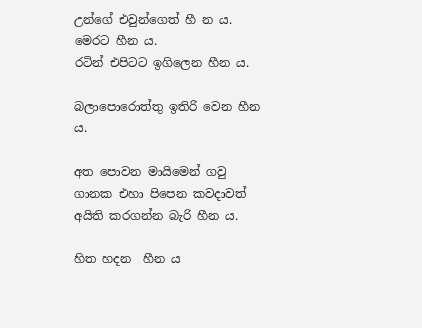උන්ගේ එවුන්ගෙත් හී න ය.
මෙරට හීන ය.
රටින් එපිටට ඉගිලෙන හීන ය.

බලාපොරොත්තු ඉතිරි වෙන හීන ය.

අත පොවන මායිමෙන් ගවු ගානක එහා පිපෙන කවදාවත් අයිති කරගන්න බැරි හීන ය.

හිත හදන  හීන ය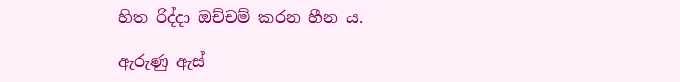හිත රිද්දා ඔච්චම් කරන හීන ය.

ඇරුණු ඇස්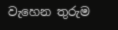වැහෙන තුරුම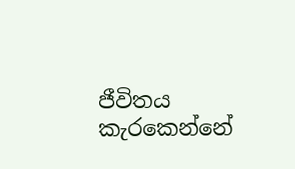ජීවිතය කැරකෙන්නේ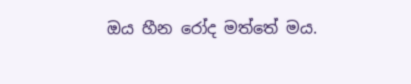ඔය හීන රෝද මත්තේ මය.